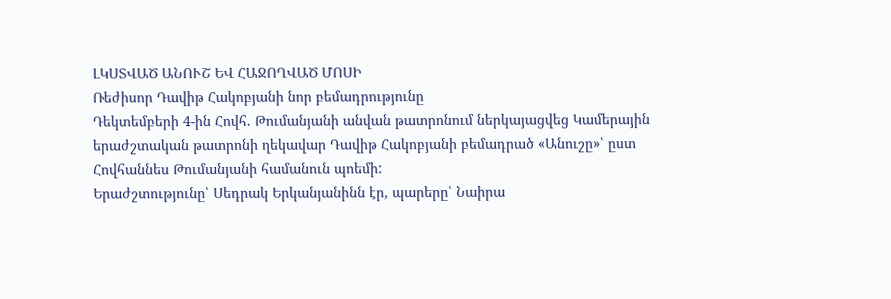ԼԿՍՏՎԱԾ ԱՆՈՒՇ ԵՎ ՀԱՋՈՂՎԱԾ ՄՈՍԻ
Ռեժիսոր Դավիթ Հակոբյանի նոր բեմադրությունը
Դեկտեմբերի 4-ին Հովհ. Թումանյանի անվան թատրոնում ներկայացվեց Կամերային երաժշտական թատրոնի ղեկավար Դավիթ Հակոբյանի բեմադրած «Անուշը»՝ ըստ Հովհաննես Թումանյանի համանուն պոեմի:
Երաժշտությունը՝ Սեդրակ Երկանյանինն էր, պարերը՝ Նաիրա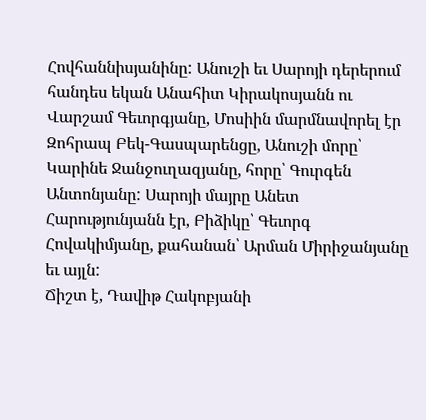Հովհաննիսյանինը: Անուշի եւ Սարոյի դերերում հանդես եկան Անահիտ Կիրակոսյանն ու Վարշամ Գեւորգյանը, Մոսիին մարմնավորել էր Զոհրապ Բեկ-Գասպարենցը, Անուշի մորը՝ Կարինե Ջանջուղազյանը, հորը՝ Գուրգեն Անտոնյանը: Սարոյի մայրը Անետ Հարությունյանն էր, Բիձիկը՝ Գեւորգ Հովակիմյանը, քահանան՝ Արման Միրիջանյանը եւ այլն:
Ճիշտ է, Դավիթ Հակոբյանի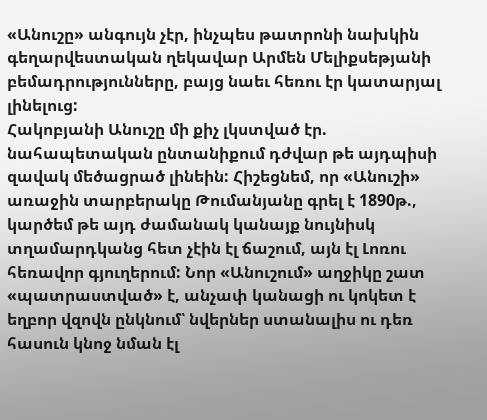«Անուշը» անգույն չէր, ինչպես թատրոնի նախկին գեղարվեստական ղեկավար Արմեն Մելիքսեթյանի բեմադրությունները, բայց նաեւ հեռու էր կատարյալ լինելուց:
Հակոբյանի Անուշը մի քիչ լկստված էր. նահապետական ընտանիքում դժվար թե այդպիսի զավակ մեծացրած լինեին: Հիշեցնեմ, որ «Անուշի» առաջին տարբերակը Թումանյանը գրել է 1890թ., կարծեմ թե այդ ժամանակ կանայք նույնիսկ տղամարդկանց հետ չէին էլ ճաշում, այն էլ Լոռու հեռավոր գյուղերում: Նոր «Անուշում» աղջիկը շատ «պատրաստված» է, անչափ կանացի ու կոկետ է եղբոր վզովն ընկնում՝ նվերներ ստանալիս ու դեռ հասուն կնոջ նման էլ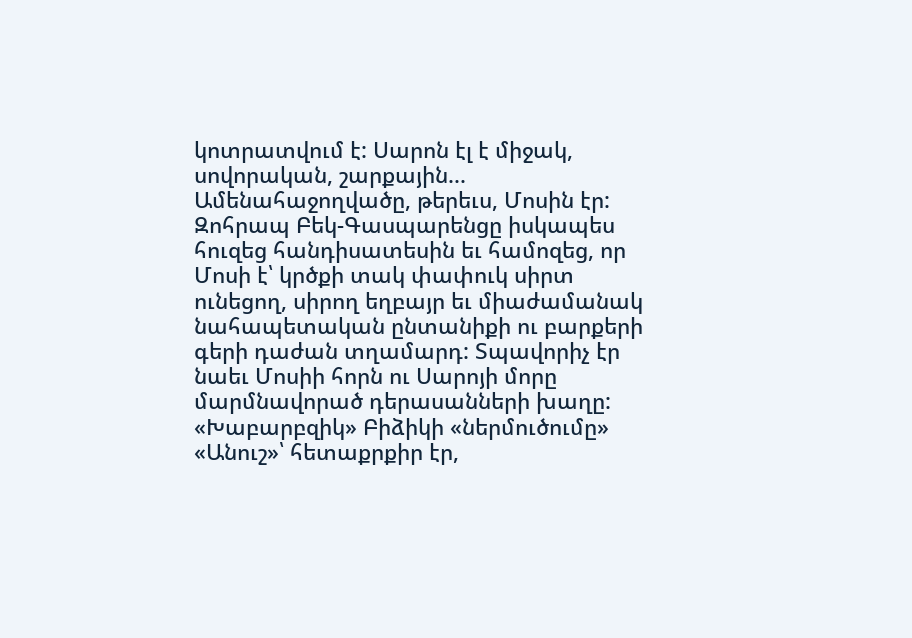կոտրատվում է: Սարոն էլ է միջակ, սովորական, շարքային... Ամենահաջողվածը, թերեւս, Մոսին էր: Զոհրապ Բեկ-Գասպարենցը իսկապես հուզեց հանդիսատեսին եւ համոզեց, որ Մոսի է՝ կրծքի տակ փափուկ սիրտ ունեցող, սիրող եղբայր եւ միաժամանակ նահապետական ընտանիքի ու բարքերի գերի դաժան տղամարդ: Տպավորիչ էր նաեւ Մոսիի հորն ու Սարոյի մորը մարմնավորած դերասանների խաղը: «Խաբարբզիկ» Բիձիկի «ներմուծումը» «Անուշ»՝ հետաքրքիր էր,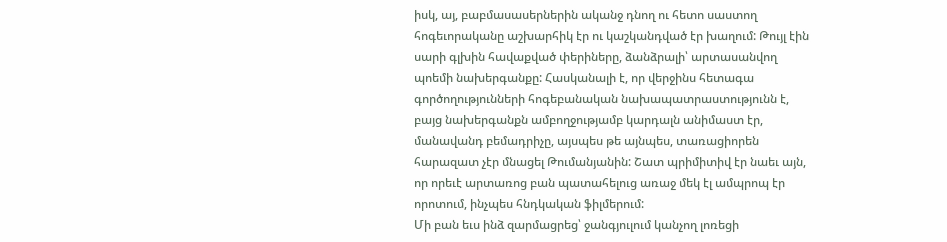իսկ, այ, բաբմասասերներին ականջ դնող ու հետո սաստող հոգեւորականը աշխարհիկ էր ու կաշկանդված էր խաղում: Թույլ էին սարի գլխին հավաքված փերիները, ձանձրալի՝ արտասանվող պոեմի նախերգանքը: Հասկանալի է, որ վերջինս հետագա գործողությունների հոգեբանական նախապատրաստությունն է, բայց նախերգանքն ամբողջությամբ կարդալն անիմաստ էր, մանավանդ բեմադրիչը, այսպես թե այնպես, տառացիորեն հարազատ չէր մնացել Թումանյանին: Շատ պրիմիտիվ էր նաեւ այն, որ որեւէ արտառոց բան պատահելուց առաջ մեկ էլ ամպրոպ էր որոտում, ինչպես հնդկական ֆիլմերում:
Մի բան եւս ինձ զարմացրեց՝ ջանգյուլում կանչող լոռեցի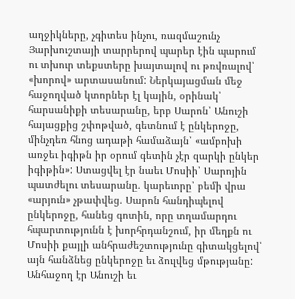աղջիկները, չգիտես ինչու, ռազմաշունչ Յարխուշտայի տարրերով պարեր էին պարում ու տխուր տեքստերը խայտալով ու թռվռալով՝ «խորով» արտասանում: Ներկայացման մեջ հաջողված կտորներ էլ կային, օրինակ՝ հարսանիքի տեսարանը, երբ Սարոն՝ Անուշի հայացքից շփոթված, գետնում է ընկերոջը, մինչդեռ հնոց ադաթի համաձայն՝ «ամբոխի առջեւ իգիթն իր օրում գետին չէր զարկի ընկեր իգիթին»: Ստացվել էր նաեւ Մոսիի՝ Սարոյին պատժելու տեսարանը. կարեւորը՝ բեմի վրա «արյուն» չթափվեց. Սարոն հանդիպելով ընկերոջը, հանեց գոտին, որը տղամարդու հպարտությունն է խորհրդանշում, իր մեղքն ու Մոսիի քայլի անհրաժեշտությունը գիտակցելով՝ այն հանձնեց ընկերոջը եւ ձուլվեց մթությանը: Անհաջող էր Անուշի եւ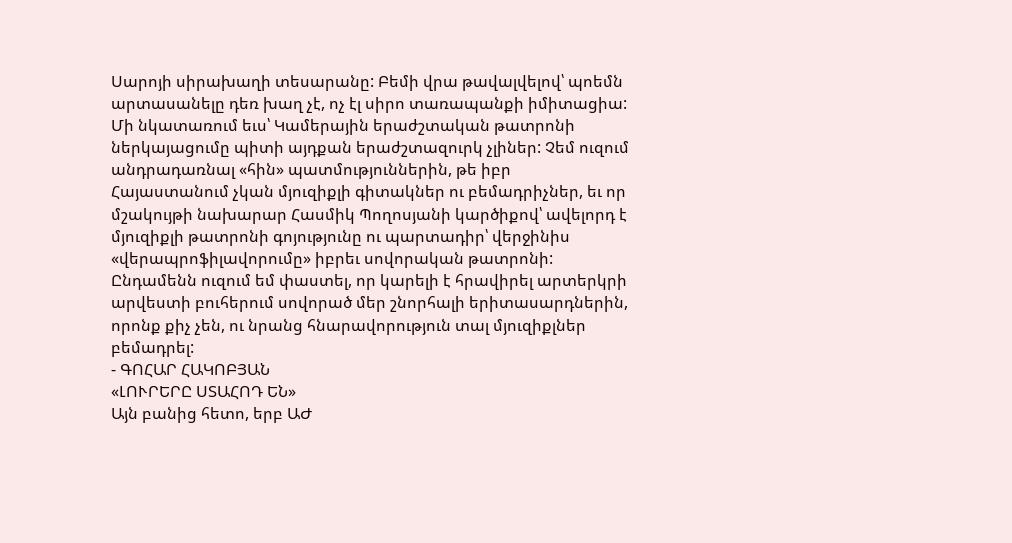Սարոյի սիրախաղի տեսարանը: Բեմի վրա թավալվելով՝ պոեմն արտասանելը դեռ խաղ չէ, ոչ էլ սիրո տառապանքի իմիտացիա:
Մի նկատառում եւս՝ Կամերային երաժշտական թատրոնի ներկայացումը պիտի այդքան երաժշտազուրկ չլիներ: Չեմ ուզում անդրադառնալ «հին» պատմություններին, թե իբր Հայաստանում չկան մյուզիքլի գիտակներ ու բեմադրիչներ, եւ որ մշակույթի նախարար Հասմիկ Պողոսյանի կարծիքով՝ ավելորդ է մյուզիքլի թատրոնի գոյությունը ու պարտադիր՝ վերջինիս «վերապրոֆիլավորումը» իբրեւ սովորական թատրոնի: Ընդամենն ուզում եմ փաստել, որ կարելի է հրավիրել արտերկրի արվեստի բուհերում սովորած մեր շնորհալի երիտասարդներին, որոնք քիչ չեն, ու նրանց հնարավորություն տալ մյուզիքլներ բեմադրել:
- ԳՈՀԱՐ ՀԱԿՈԲՅԱՆ
«ԼՈՒՐԵՐԸ ՍՏԱՀՈԴ ԵՆ»
Այն բանից հետո, երբ ԱԺ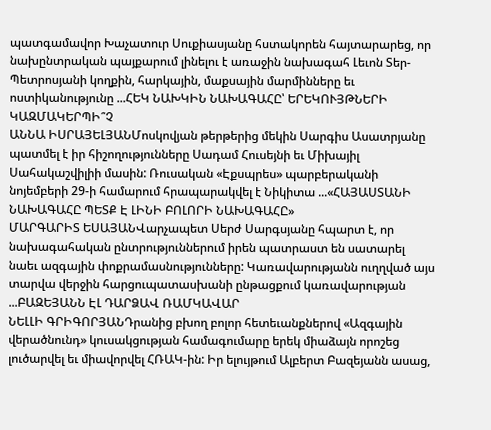պատգամավոր Խաչատուր Սուքիասյանը հստակորեն հայտարարեց, որ նախընտրական պայքարում լինելու է առաջին նախագահ Լեւոն Տեր-Պետրոսյանի կողքին, հարկային, մաքսային մարմինները եւ ոստիկանությունը ...ՀԵԿ ՆԱԽԿԻՆ ՆԱԽԱԳԱՀԸ՝ ԵՐԵԿՈՒՅԹՆԵՐԻ ԿԱԶՄԱԿԵՐՊԻ՞Չ
ԱՆՆԱ ԻՍՐԱՅԵԼՅԱՆՄոսկովյան թերթերից մեկին Սարգիս Ասատրյանը պատմել է իր հիշողությունները Սադամ Հուսեյնի եւ Միխայիլ Սահակաշվիլիի մասին: Ռուսական «Էքսպրես» պարբերականի նոյեմբերի 29-ի համարում հրապարակվել է Նիկիտա ...«ՀԱՅԱՍՏԱՆԻ ՆԱԽԱԳԱՀԸ ՊԵՏՔ Է ԼԻՆԻ ԲՈԼՈՐԻ ՆԱԽԱԳԱՀԸ»
ՄԱՐԳԱՐԻՏ ԵՍԱՅԱՆՎարչապետ Սերժ Սարգսյանը հպարտ է, որ նախագահական ընտրություններում իրեն պատրաստ են սատարել նաեւ ազգային փոքրամասնությունները: Կառավարությանն ուղղված այս տարվա վերջին հարցուպատասխանի ընթացքում կառավարության ...ԲԱԶԵՅԱՆՆ ԷԼ ԴԱՐՁԱՎ ՌԱՄԿԱՎԱՐ
ՆԵԼԼԻ ԳՐԻԳՈՐՅԱՆԴրանից բխող բոլոր հետեւանքներով «Ազգային վերածնունդ» կուսակցության համագումարը երեկ միաձայն որոշեց լուծարվել եւ միավորվել ՀՌԱԿ-ին: Իր ելույթում Ալբերտ Բազեյանն ասաց,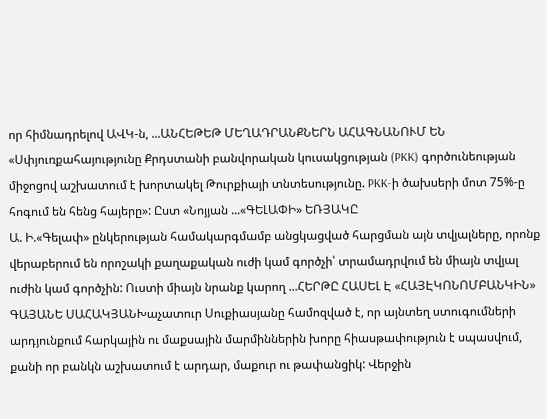որ հիմնադրելով ԱՎԿ-ն, ...ԱՆՀԵԹԵԹ ՄԵՂԱԴՐԱՆՔՆԵՐՆ ԱՀԱԳՆԱՆՈՒՄ ԵՆ
«Սփյուռքահայությունը Քրդստանի բանվորական կուսակցության (PKK) գործունեության միջոցով աշխատում է խորտակել Թուրքիայի տնտեսությունը. PKK-ի ծախսերի մոտ 75%-ը հոգում են հենց հայերը»: Ըստ «Նոյյան ...«ԳԵԼԱՓԻ» ԵՌՅԱԿԸ
Ա. Ի.«Գելափ» ընկերության համակարգմամբ անցկացված հարցման այն տվյալները, որոնք վերաբերում են որոշակի քաղաքական ուժի կամ գործչի՝ տրամադրվում են միայն տվյալ ուժին կամ գործչին: Ուստի միայն նրանք կարող ...ՀԵՐԹԸ ՀԱՍԵԼ Է «ՀԱՅԷԿՈՆՈՄԲԱՆԿԻՆ»
ԳԱՅԱՆԵ ՍԱՀԱԿՅԱՆԽաչատուր Սուքիասյանը համոզված է, որ այնտեղ ստուգումների արդյունքում հարկային ու մաքսային մարմիններին խորը հիասթափություն է սպասվում, քանի որ բանկն աշխատում է արդար, մաքուր ու թափանցիկ: Վերջին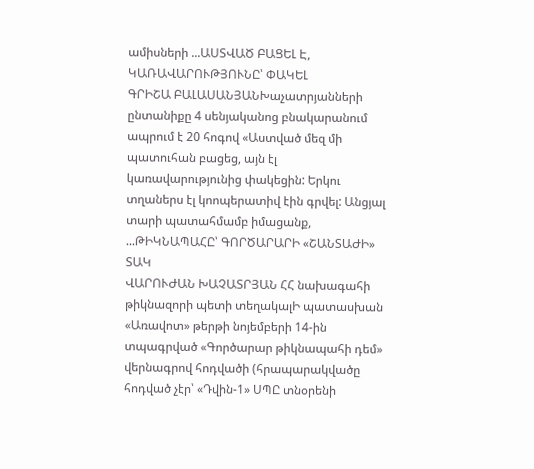ամիսների ...ԱՍՏՎԱԾ ԲԱՑԵԼ Է, ԿԱՌԱՎԱՐՈՒԹՅՈՒՆԸ՝ ՓԱԿԵԼ
ԳՐԻՇԱ ԲԱԼԱՍԱՆՅԱՆԽաչատրյանների ընտանիքը 4 սենյականոց բնակարանում ապրում է 20 հոգով «Աստված մեզ մի պատուհան բացեց, այն էլ կառավարությունից փակեցին: Երկու տղաներս էլ կոոպերատիվ էին գրվել: Անցյալ տարի պատահմամբ իմացանք, ...ԹԻԿՆԱՊԱՀԸ՝ ԳՈՐԾԱՐԱՐԻ «ՇԱՆՏԱԺԻ» ՏԱԿ
ՎԱՐՈՒԺԱՆ ԽԱՉԱՏՐՅԱՆ ՀՀ նախագահի թիկնազորի պետի տեղակալԻ պատասխան «Առավոտ» թերթի նոյեմբերի 14-ին տպագրված «Գործարար թիկնապահի դեմ» վերնագրով հոդվածի (հրապարակվածը հոդված չէր՝ «Դվին-1» ՍՊԸ տնօրենի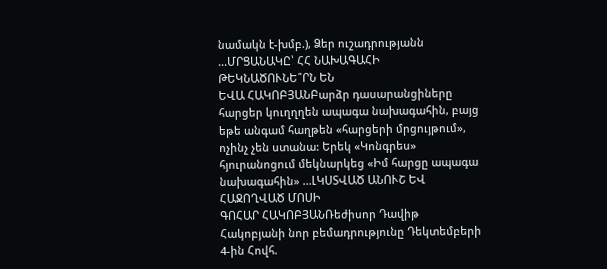նամակն է-խմբ.), Ձեր ուշադրությանն ...ՄՐՑԱՆԱԿԸ՝ ՀՀ ՆԱԽԱԳԱՀԻ ԹԵԿՆԱԾՈՒՆԵ՞ՐՆ ԵՆ
ԵՎԱ ՀԱԿՈԲՅԱՆԲարձր դասարանցիները հարցեր կուղղղեն ապագա նախագահին, բայց եթե անգամ հաղթեն «հարցերի մրցույթում», ոչինչ չեն ստանա: Երեկ «Կոնգրես» հյուրանոցում մեկնարկեց «Իմ հարցը ապագա նախագահին» ...ԼԿՍՏՎԱԾ ԱՆՈՒՇ ԵՎ ՀԱՋՈՂՎԱԾ ՄՈՍԻ
ԳՈՀԱՐ ՀԱԿՈԲՅԱՆՌեժիսոր Դավիթ Հակոբյանի նոր բեմադրությունը Դեկտեմբերի 4-ին Հովհ.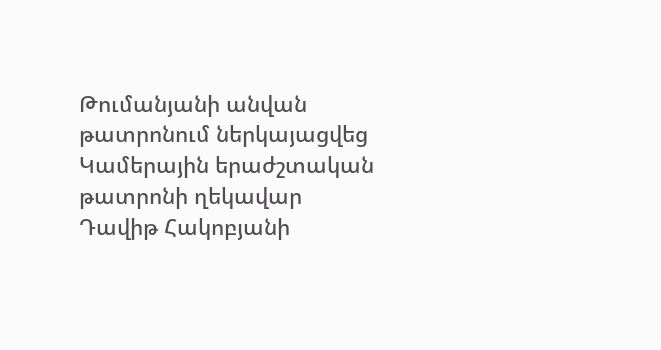Թումանյանի անվան թատրոնում ներկայացվեց Կամերային երաժշտական թատրոնի ղեկավար Դավիթ Հակոբյանի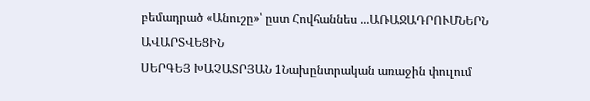բեմադրած «Անուշը»՝ ըստ Հովհաննես ...ԱՌԱՋԱԴՐՈՒՄՆԵՐՆ ԱՎԱՐՏՎԵՑԻՆ
ՍԵՐԳԵՅ ԽԱՉԱՏՐՅԱՆ 1Նախընտրական առաջին փուլում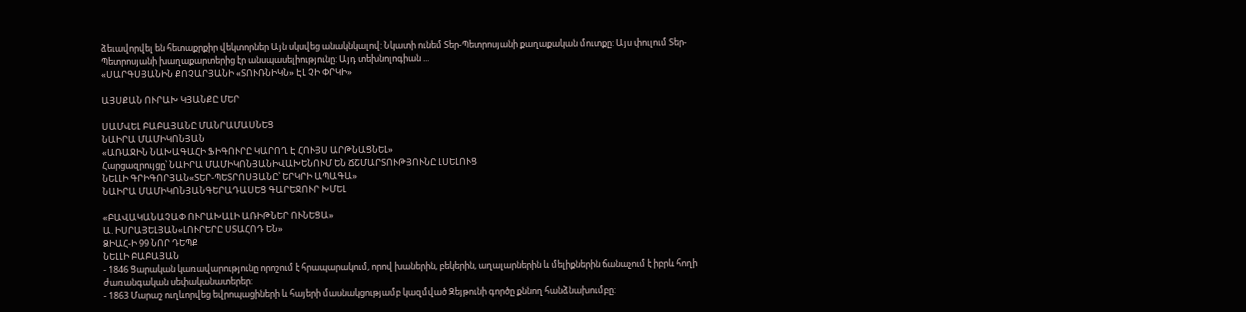ձեւավորվել են հետաքրքիր վեկտորներ Այն սկսվեց անակնկալով: Նկատի ունեմ Տեր-Պետրոսյանի քաղաքական մուտքը: Այս փուլում Տեր-Պետրոսյանի խաղաքարտերից էր անսպասելիությունը: Այդ տեխնոլոգիան ...
«ՍԱՐԳՍՅԱՆԻՆ ՔՈՉԱՐՅԱՆԻ «ՏՈՒՌՆԻԿՆ» ԷԼ ՉԻ ՓՐԿԻ»

ԱՅՍՔԱՆ ՈՒՐԱԽ ԿՅԱՆՔԸ ՄԵՐ

ՍԱՄՎԵԼ ԲԱԲԱՅԱՆԸ ՄԱՆՐԱՄԱՍՆԵՑ
ՆԱԻՐԱ ՄԱՄԻԿՈՆՅԱՆ
«ԱՌԱՋԻՆ ՆԱԽԱԳԱՀԻ ՖԻԳՈՒՐԸ ԿԱՐՈՂ Է ՀՈՒՅՍ ԱՐԹՆԱՑՆԵԼ»
Հարցազրույցը՝ ՆԱԻՐԱ ՄԱՄԻԿՈՆՅԱՆԻՎԱԽԵՆՈՒՄ ԵՆ ՃՇՄԱՐՏՈՒԹՅՈՒՆԸ ԼՍԵԼՈՒՑ
ՆԵԼԼԻ ԳՐԻԳՈՐՅԱՆ«ՏԵՐ-ՊԵՏՐՈՍՅԱՆԸ՝ ԵՐԿՐԻ ԱՊԱԳԱ»
ՆԱԻՐԱ ՄԱՄԻԿՈՆՅԱՆԳԵՐԱԴԱՍԵՑ ԳԱՐԵՋՈՒՐ ԽՄԵԼ

«ԲԱՎԱԿԱՆԱՉԱՓ ՈՒՐԱԽԱԼԻ ԱՌԻԹՆԵՐ ՈՒՆԵՑԱ»
Ա. ԻՍՐԱՅԵԼՅԱՆ«ԼՈՒՐԵՐԸ ՍՏԱՀՈԴ ԵՆ»
ՁԻԱՀ-Ի 99 ՆՈՐ ԴԵՊՔ
ՆԵԼԼԻ ԲԱԲԱՅԱՆ
- 1846 Ցարական կառավարությունը որոշում է հրապարակում, որով խաներին, բեկերին, աղալարներին և մելիքներին ճանաչում է իբրև հողի ժառանգական սեփականատերեր:
- 1863 Մարաշ ուղևորվեց եվրոպացիների և հայերի մասնակցությամբ կազմված Զեյթունի գործը քննող հանձնախումբը: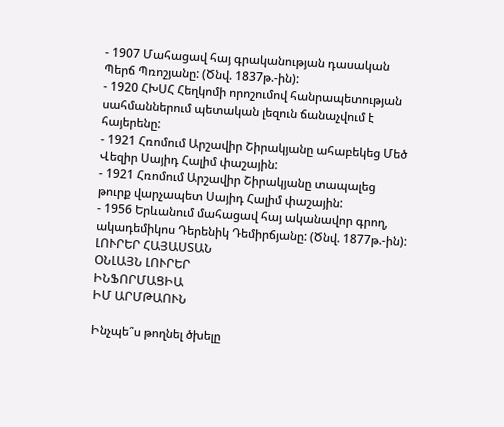- 1907 Մահացավ հայ գրականության դասական Պերճ Պռոշյանը: (Ծնվ. 1837թ.-ին):
- 1920 ՀԽՍՀ Հեղկոմի որոշումով հանրապետության սահմաններում պետական լեզուն ճանաչվում է հայերենը:
- 1921 Հռոմում Արշավիր Շիրակյանը ահաբեկեց Մեծ Վեզիր Սայիդ Հալիմ փաշային:
- 1921 Հռոմում Արշավիր Շիրակյանը տապալեց թուրք վարչապետ Սայիդ Հալիմ փաշային:
- 1956 Երևանում մահացավ հայ ականավոր գրող, ակադեմիկոս Դերենիկ Դեմիրճյանը: (Ծնվ. 1877թ.-ին):
ԼՈՒՐԵՐ ՀԱՅԱՍՏԱՆ
ՕՆԼԱՅՆ ԼՈՒՐԵՐ
ԻՆՖՈՐՄԱՑԻԱ
ԻՄ ԱՐՄԹԱՈՒՆ

Ինչպե՞ս թողնել ծխելը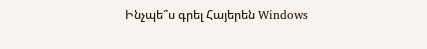Ինչպե՞ս գրել Հայերեն Windows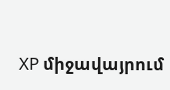XP միջավայրում